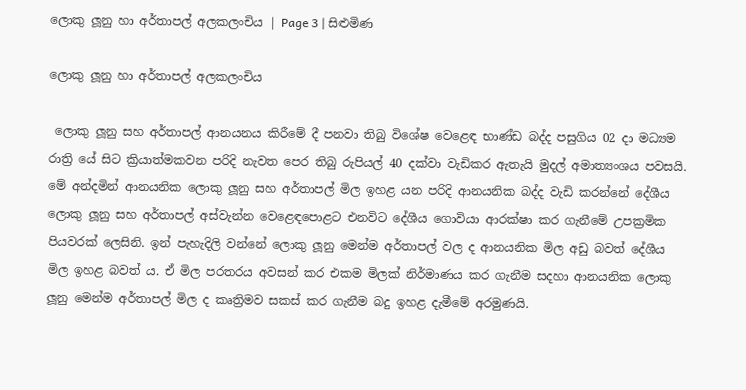ලොකු ලූනු හා අර්තාපල් අලකලංචිය | Page 3 | සිළුමිණ

ලොකු ලූනු හා අර්තාපල් අලකලංචිය

 ලොකු ලූනු සහ අර්තාපල් ආනයනය කිරීමේ දී පනවා තිබු විශේෂ වෙළෙඳ භාණ්ඩ බද්ද පසුගිය 02 දා මධ්‍යම රාත්‍රි යේ සිට ක්‍රියාත්මකවන පරිදි නැවත පෙර තිබු රුපියල් 40 දක්වා වැඩිකර ඇතැයි මුදල් අමාත්‍යංශය පවසයි. මේ අන්දමින් ආනයනික ලොකු ලූනු සහ අර්තාපල් මිල ඉහළ යන පරිදි ආනයනික බද්ද වැඩි කරන්නේ දේශීය ලොකු ලූනු සහ අර්තාපල් අස්වැන්න වෙළෙඳපොළට එනවිට දේශීය ගොවියා ආරක්ෂා කර ගැනීමේ උපක්‍රමික පියවරක් ලෙසිනි. ඉන් පැහැදිලි වන්නේ ලොකු ලූනු මෙන්ම අර්තාපල් වල ද ආනයනික මිල අඩු බවත් දේශීය මිල ඉහළ බවත් ය. ඒ මිල පරතරය අවසන් කර එකම මිලක් නිර්මාණය කර ගැනීම සදහා ආනයනික ලොකු ලූනු මෙන්ම අර්තාපල් මිල ද කෘත්‍රිමව සකස් කර ගැනීම බදු ඉහළ දැමීමේ අරමුණයි.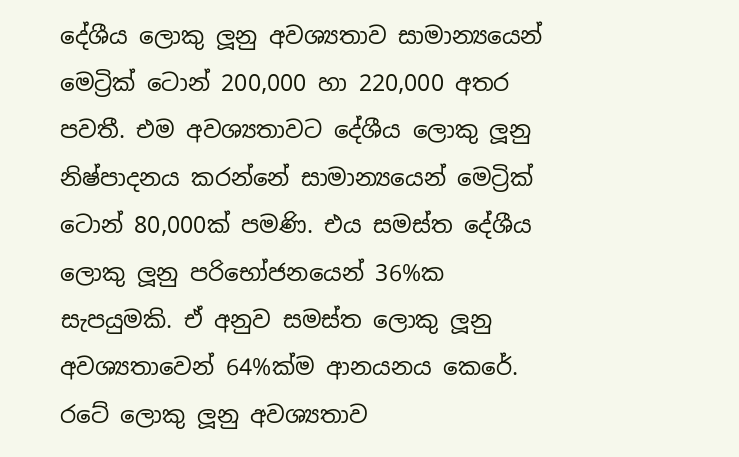දේශීය ලොකු ලූනු අවශ්‍යතාව සාමාන්‍යයෙන් මෙට්‍රික් ටොන් 200,000 හා 220,000 අතර පවතී. එම අවශ්‍යතාවට දේශීය ලොකු ලූනු නිෂ්පාදනය කරන්නේ සාමාන්‍යයෙන් මෙට්‍රික් ටොන් 80,000ක් පමණි. එය සමස්ත දේශීය ලොකු ලූනු පරිභෝජනයෙන් 36%ක සැපයුමකි. ඒ අනුව සමස්ත ලොකු ලූනු අවශ්‍යතාවෙන් 64%ක්ම ආනයනය කෙරේ. රටේ ලොකු ලූනු අවශ්‍යතාව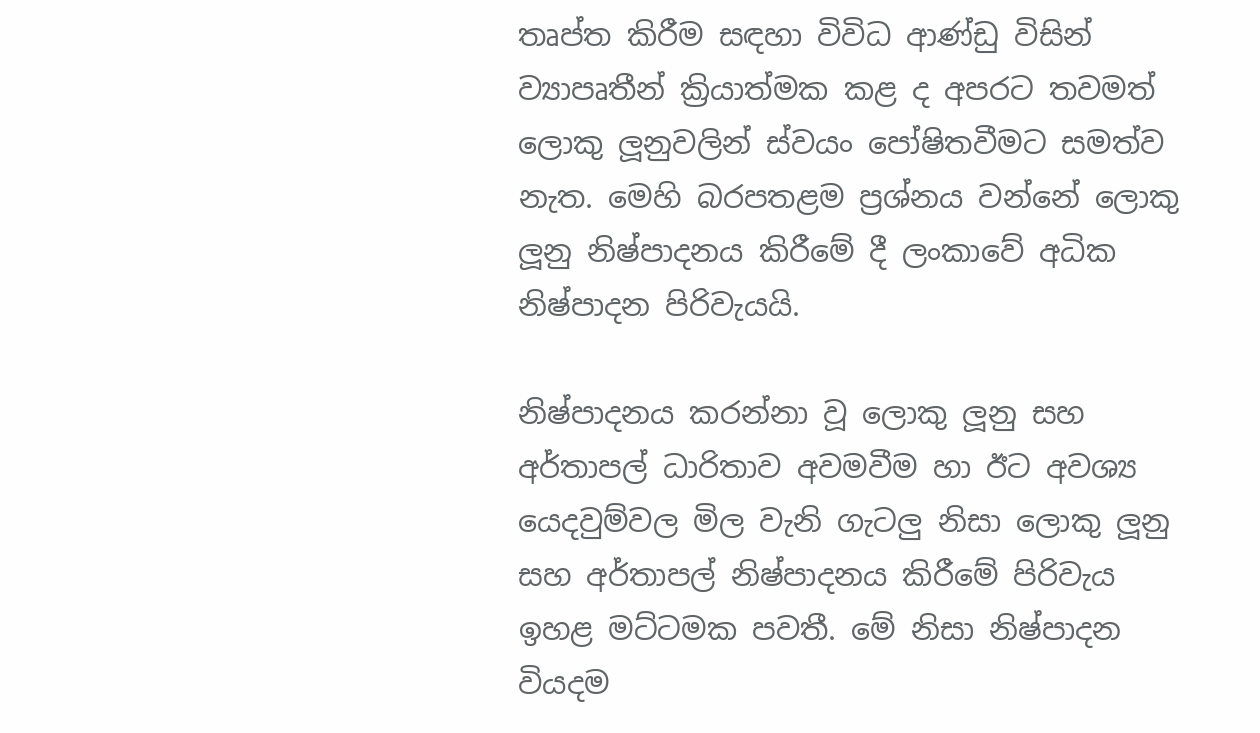තෘප්ත කිරීම සඳහා විවිධ ආණ්ඩු විසින් ව්‍යාපෘතීන් ක්‍රියාත්මක කළ ද අපරට තවමත් ලොකු ලූනුවලින් ස්වයං පෝෂිතවීමට සමත්ව නැත. මෙහි බරපතළම ප්‍රශ්නය වන්නේ ලොකු ලූනු නිෂ්පාදනය කිරීමේ දී ලංකාවේ අධික නිෂ්පාදන පිරිවැයයි.

නිෂ්පාදනය කරන්නා වූ ලොකු ලූනු සහ අර්තාපල් ධාරිතාව අවමවීම හා ඊට අවශ්‍ය යෙදවුම්වල මිල වැනි ගැටලු නිසා ලොකු ලූනු සහ අර්තාපල් නිෂ්පාදනය කිරීමේ පිරිවැය ඉහළ මට්ටමක පවතී. මේ නිසා නිෂ්පාදන වියදම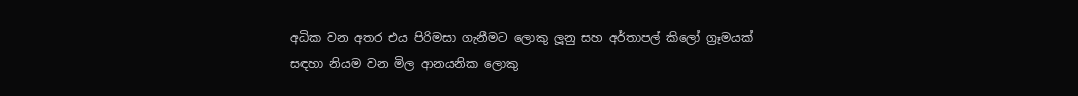අධික වන අතර එය පිරිමසා ගැනීමට ලොකු ලූනු සහ අර්තාපල් කිලෝ ග්‍රෑමයක් සඳහා නියම වන මිල ආනයනික ලොකු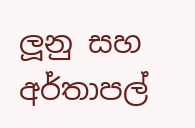ලූනු සහ අර්තාපල්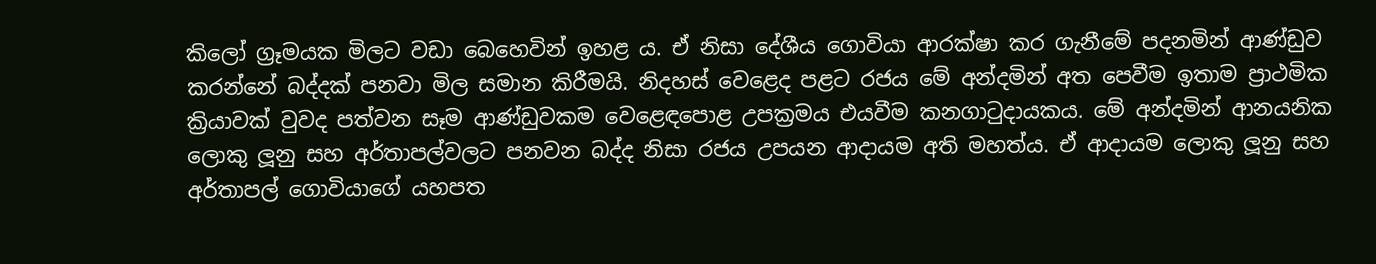කිලෝ ග්‍රෑමයක මිලට වඩා බෙහෙවින් ඉහළ ය. ඒ නිසා දේශීය ගොවියා ආරක්ෂා කර ගැනීමේ පදනමින් ආණ්ඩුව කරන්නේ බද්දක් පනවා මිල සමාන කිරීමයි. නිදහස් වෙළෙද පළට රජය මේ අන්දමින් අත පෙවීම ඉතාම ප්‍රාථමික ක්‍රියාවක් වුවද පත්වන සෑම ආණ්ඩුවකම වෙළෙඳපොළ උපක්‍රමය එයවීම කනගාටුදායකය. මේ අන්දමින් ආනයනික ලොකු ලූනු සහ අර්තාපල්වලට පනවන බද්ද නිසා රජය උපයන ආදායම අති මහත්ය. ඒ ආදායම ලොකු ලූනු සහ අර්තාපල් ගොවියාගේ යහපත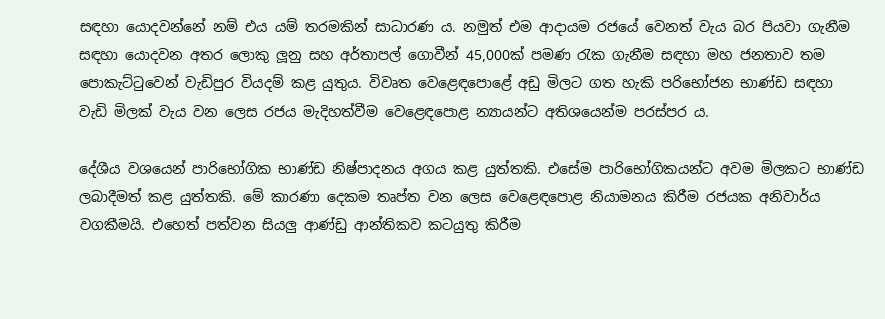සඳහා යොදවන්නේ නම් එය යම් තරමකින් සාධාරණ ය. නමුත් එම ආදායම රජයේ වෙනත් වැය බර පියවා ගැනීම සඳහා යොදවන අතර ලොකු ලූනු සහ අර්තාපල් ගොවීන් 45,000ක් පමණ රැක ගැනීම සඳහා මහ ජනතාව තම පොකැට්ටුවෙන් වැඩිපුර වියදම් කළ යුතුය. විවෘත වෙළෙඳපොළේ අඩු මිලට ගත හැකි පරිභෝජන භාණ්ඩ සඳහා වැඩි මිලක් වැය වන ලෙස රජය මැදිහත්වීම වෙළෙඳපොළ න්‍යායන්ට අතිශයෙන්ම පරස්පර ය.

දේශීය වශයෙන් පාරිභෝගික භාණ්ඩ නිෂ්පාදනය අගය කළ යුත්තකි. එසේම පාරිභෝගිකයන්ට අවම මිලකට භාණ්ඩ ලබාදීමත් කළ යුත්තකි. මේ කාරණා දෙකම තෘප්ත වන ලෙස වෙළෙඳපොළ නියාමනය කිරීම රජයක අනිවාර්ය වගකීමයි. එහෙත් පත්වන සියලු ආණ්ඩු ආන්තිකව කටයුතු කිරීම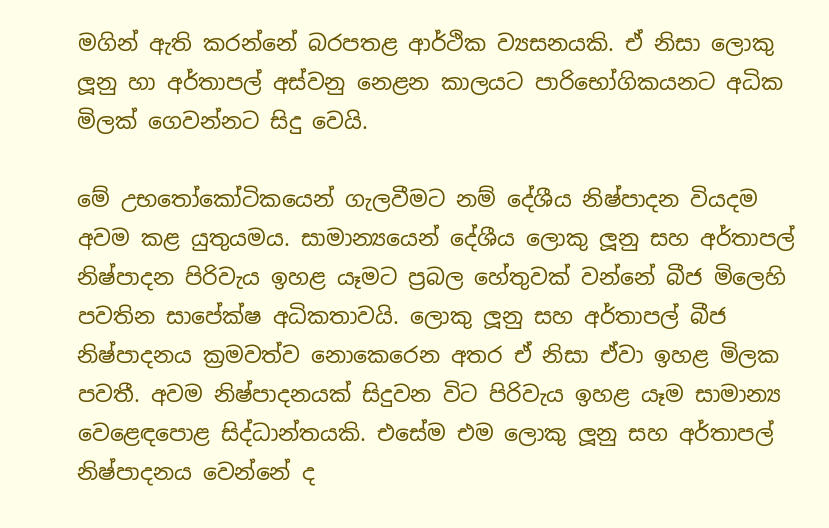මගින් ඇති කරන්නේ බරපතළ ආර්ථික ව්‍යසනයකි. ඒ නිසා ලොකු ලූනු හා අර්තාපල් අස්වනු නෙළන කාලයට පාරිභෝගිකයනට අධික මිලක් ගෙවන්නට සිදු වෙයි.

මේ උභතෝකෝටිකයෙන් ගැලවීමට නම් දේශීය නිෂ්පාදන වියදම අවම කළ යුතුයමය. සාමාන්‍යයෙන් දේශීය ලොකු ලූනු සහ අර්තාපල් නිෂ්පාදන පිරිවැය ඉහළ යෑමට ප්‍රබල හේතුවක් වන්නේ බීජ මිලෙහි පවතින සාපේක්ෂ අධිකතාවයි. ලොකු ලූනු සහ අර්තාපල් බීජ නිෂ්පාදනය ක්‍රමවත්ව නොකෙරෙන අතර ඒ නිසා ඒවා ඉහළ මිලක පවතී. අවම නිෂ්පාදනයක් සිදුවන විට පිරිවැය ඉහළ යෑම සාමාන්‍ය වෙළෙඳපොළ සිද්ධාන්තයකි. එසේම එම ලොකු ලූනු සහ අර්තාපල් නිෂ්පාදනය වෙන්නේ ද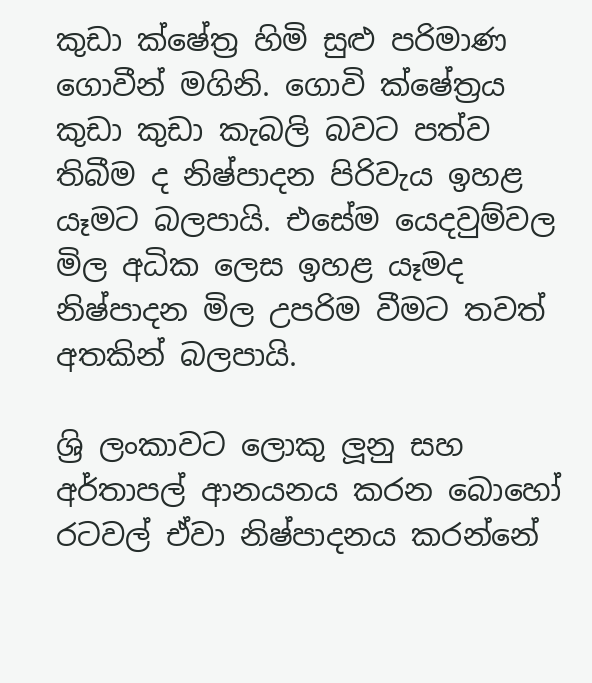කුඩා ක්ෂේත්‍ර හිමි සුළු පරිමාණ ගොවීන් මගිනි. ගොවි ක්ෂේත්‍රය කුඩා කුඩා කැබලි බවට පත්ව තිබීම ද නිෂ්පාදන පිරිවැය ඉහළ යෑමට බලපායි. එසේම යෙදවුම්වල මිල අධික ලෙස ඉහළ යෑමද නිෂ්පාදන මිල උපරිම වීමට තවත් අතකින් බලපායි.

ශ්‍රි ලංකාවට ලොකු ලූනු සහ අර්තාපල් ආනයනය කරන බොහෝ රටවල් ඒවා නිෂ්පාදනය කරන්නේ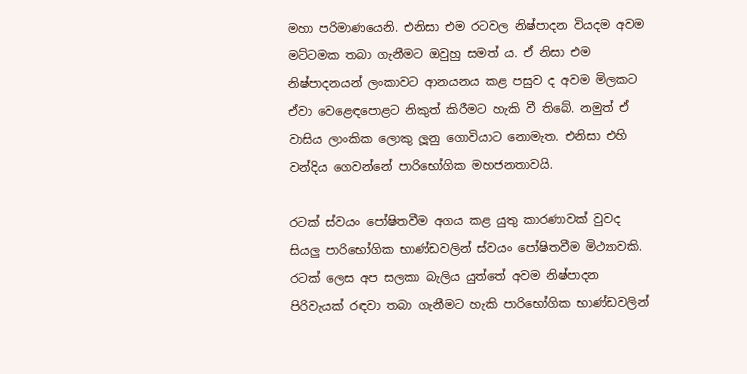මහා පරිමාණයෙනි. එනිසා එම රටවල නිෂ්පාදන වියදම අවම මට්ටමක තබා ගැනීමට ඔවුහු සමත් ය. ඒ නිසා එම නිෂ්පාදනයන් ලංකාවට ආනයනය කළ පසුව ද අවම මිලකට ඒවා වෙළෙඳපොළට නිකුත් කිරීමට හැකි වී තිබේ. නමුත් ඒ වාසිය ලාංකික ලොකු ලූනු ගොවියාට නොමැත. එනිසා එහි වන්දිය ගෙවන්නේ පාරිභෝගික මහජනතාවයි.

රටක් ස්වයං පෝෂිතවීම අගය කළ යුතු කාරණාවක් වුවද සියලු පාරිභෝගික භාණ්ඩවලින් ස්වයං පෝෂිතවීම මිථ්‍යාවකි. රටක් ලෙස අප සලකා බැලිය යුත්තේ අවම නිෂ්පාදන පිරිවැයක් රඳවා තබා ගැනීමට හැකි පාරිභෝගික භාණ්ඩවලින්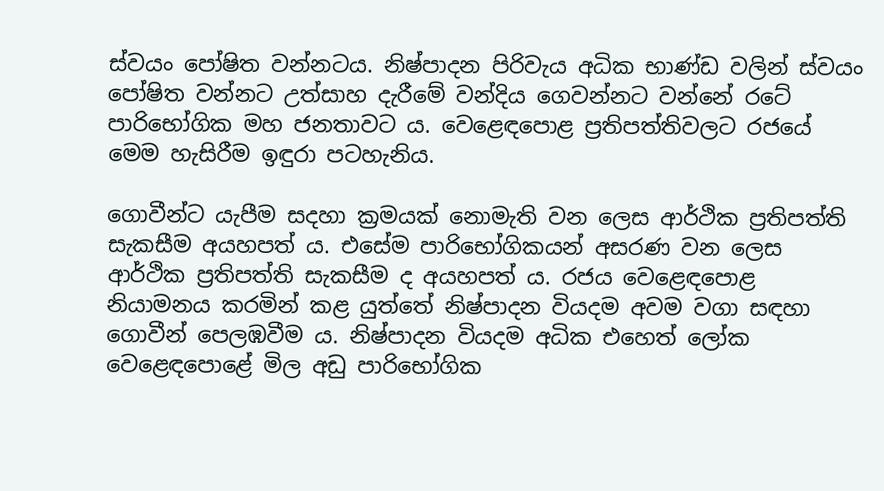ස්වයං පෝෂිත වන්නටය. නිෂ්පාදන පිරිවැය අධික භාණ්ඩ වලින් ස්වයං පෝෂිත වන්නට උත්සාහ දැරීමේ වන්දිය ගෙවන්නට වන්නේ රටේ පාරිභෝගික මහ ජනතාවට ය. වෙළෙඳපොළ ප්‍රතිපත්තිවලට රජයේ මෙම හැසිරීම ඉඳුරා පටහැනිය.

ගොවීන්ට යැපීම සදහා ක්‍රමයක් නොමැති වන ලෙස ආර්ථික ප්‍රතිපත්ති සැකසීම අයහපත් ය. එසේම පාරිභෝගිකයන් අසරණ වන ලෙස ආර්ථික ප්‍රතිපත්ති සැකසීම ද අයහපත් ය. රජය වෙළෙඳපොළ නියාමනය කරමින් කළ යුත්තේ නිෂ්පාදන වියදම අවම වගා සඳහා ගොවීන් පෙලඹවීම ය. නිෂ්පාදන වියදම අධික එහෙත් ලෝක වෙළෙඳපොළේ මිල අඩු පාරිභෝගික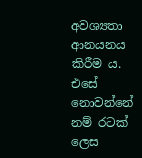අවශ්‍යතා ආනයනය කිරීම ය. එසේ නොවන්නේ නම් රටක් ලෙස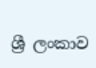ශ්‍රී ලංකාව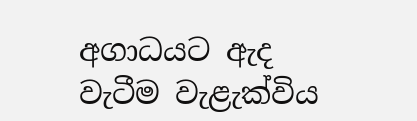අගාධයට ඇද වැටීම වැළැක්විය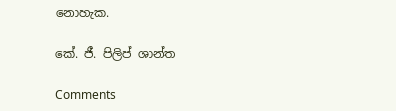නොහැක.

කේ. ජී. පිලිප් ශාන්ත

Comments